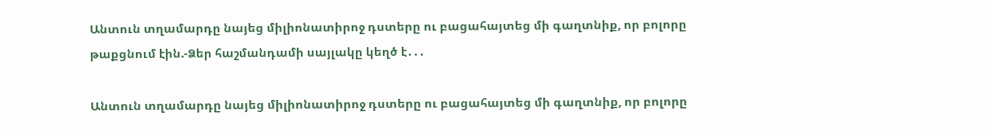Անտուն տղամարդը նայեց միլիոնատիրոջ դստերը ու բացահայտեց մի գաղտնիք, որ բոլորը թաքցնում էին.-Ձեր հաշմանդամի սայլակը կեղծ է․․․

Անտուն տղամարդը նայեց միլիոնատիրոջ դստերը ու բացահայտեց մի գաղտնիք, որ բոլորը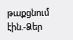թաքցնում էին.-Ձեր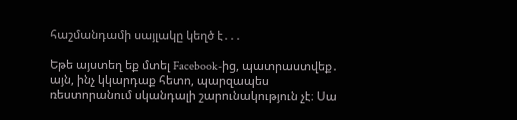հաշմանդամի սայլակը կեղծ է․․․

Եթե այստեղ եք մտել Facebook-ից, պատրաստվեք․ այն, ինչ կկարդաք հետո, պարզապես ռեստորանում սկանդալի շարունակություն չէ։ Սա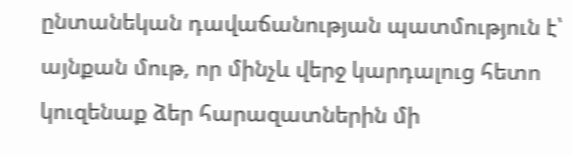ընտանեկան դավաճանության պատմություն է՝ այնքան մութ, որ մինչև վերջ կարդալուց հետո կուզենաք ձեր հարազատներին մի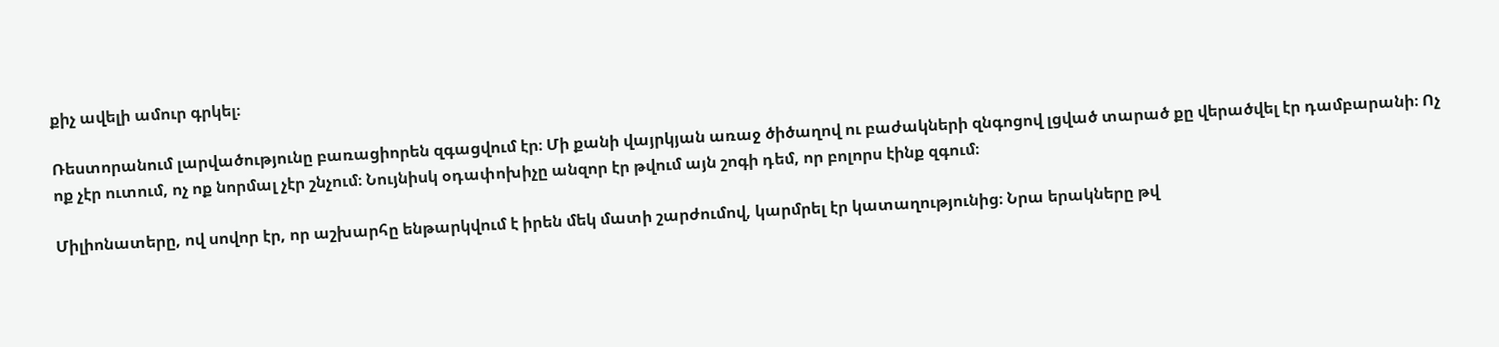քիչ ավելի ամուր գրկել։

Ռեստորանում լարվածությունը բառացիորեն զգացվում էր։ Մի քանի վայրկյան առաջ ծիծաղով ու բաժակների զնգոցով լցված տարած քը վերածվել էր դամբարանի։ Ոչ ոք չէր ուտում, ոչ ոք նորմալ չէր շնչում։ Նույնիսկ օդափոխիչը անզոր էր թվում այն շոգի դեմ, որ բոլորս էինք զգում։

Միլիոնատերը, ով սովոր էր, որ աշխարհը ենթարկվում է իրեն մեկ մատի շարժումով, կարմրել էր կատաղությունից։ Նրա երակները թվ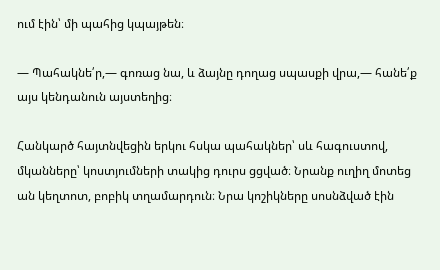ում էին՝ մի պահից կպայթեն։

— Պահակնե՛ր,— գոռաց նա, և ձայնը դողաց սպասքի վրա,— հանե՛ք այս կենդանուն այստեղից։

Հանկարծ հայտնվեցին երկու հսկա պահակներ՝ սև հագուստով, մկանները՝ կոստյումների տակից դուրս ցցված։ Նրանք ուղիղ մոտեց ան կեղտոտ, բոբիկ տղամարդուն։ Նրա կոշիկները սոսնձված էին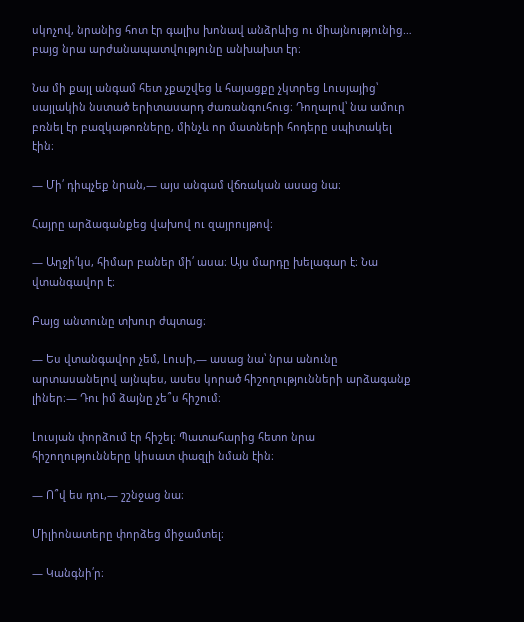սկոչով, նրանից հոտ էր գալիս խոնավ անձրևից ու միայնությունից… բայց նրա արժանապատվությունը անխախտ էր։

Նա մի քայլ անգամ հետ չքաշվեց և հայացքը չկտրեց Լուսյայից՝ սայլակին նստած երիտասարդ ժառանգուհուց։ Դողալով՝ նա ամուր բռնել էր բազկաթոռները, մինչև որ մատների հոդերը սպիտակել էին։

— Մի՛ դիպչեք նրան,— այս անգամ վճռական ասաց նա։

Հայրը արձագանքեց վախով ու զայրույթով։

— Աղջի՛կս, հիմար բաներ մի՛ ասա։ Այս մարդը խելագար է։ Նա վտանգավոր է։

Բայց անտունը տխուր ժպտաց։

— Ես վտանգավոր չեմ, Լուսի,— ասաց նա՝ նրա անունը արտասանելով այնպես, ասես կորած հիշողությունների արձագանք լիներ։— Դու իմ ձայնը չե՞ս հիշում։

Լուսյան փորձում էր հիշել։ Պատահարից հետո նրա հիշողությունները կիսատ փազլի նման էին։

— Ո՞վ ես դու,— շշնջաց նա։

Միլիոնատերը փորձեց միջամտել։

— Կանգնի՛ր։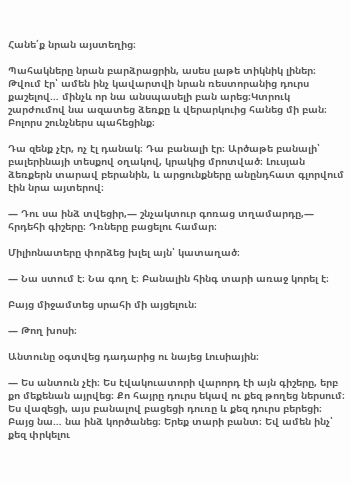Հանե՛ք նրան այստեղից։

Պահակները նրան բարձրացրին, ասես լաթե տիկնիկ լիներ։ Թվում էր՝ ամեն ինչ կավարտվի նրան ռեստորանից դուրս քաշելով… մինչև որ նա անսպասելի բան արեց։Կտրուկ շարժումով նա ազատեց ձեռքը և վերարկուից հանեց մի բան։ Բոլորս շունչներս պահեցինք։

Դա զենք չէր, ոչ էլ դանակ։ Դա բանալի էր։ Արծաթե բանալի՝ բալերինայի տեսքով օղակով, կրակից մրոտված։ Լուսյան ձեռքերն տարավ բերանին, և արցունքները անընդհատ գլորվում էին նրա այտերով։

— Դու սա ինձ տվեցիր,— շնչակտուր գոռաց տղամարդը,— հրդեհի գիշերը։ Դռները բացելու համար։

Միլիոնատերը փորձեց խլել այն՝ կատաղած։

— Նա ստում է։ Նա գող է։ Բանալին հինգ տարի առաջ կորել է։

Բայց միջամտեց սրահի մի այցելուն։

— Թող խոսի։

Անտունը օգտվեց դադարից ու նայեց Լուսիային։

— Ես անտուն չէի։ Ես էվակուատորի վարորդ էի այն գիշերը, երբ քո մեքենան այրվեց։ Քո հայրը դուրս եկավ ու քեզ թողեց ներսում։ Ես վազեցի, այս բանալով բացեցի դուռը և քեզ դուրս բերեցի։ Բայց նա… նա ինձ կործանեց։ Երեք տարի բանտ։ Եվ ամեն ինչ՝ քեզ փրկելու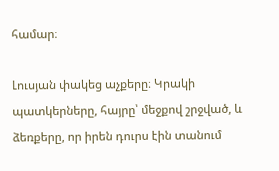համար։

Լուսյան փակեց աչքերը։ Կրակի պատկերները, հայրը՝ մեջքով շրջված, և ձեռքերը, որ իրեն դուրս էին տանում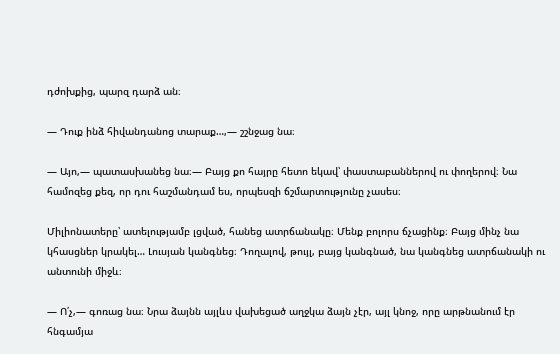դժոխքից, պարզ դարձ ան։

— Դուք ինձ հիվանդանոց տարաք…,— շշնջաց նա։

— Այո,— պատասխանեց նա։— Բայց քո հայրը հետո եկավ՝ փաստաբաններով ու փողերով։ Նա համոզեց քեզ, որ դու հաշմանդամ ես, որպեսզի ճշմարտությունը չասես։

Միլիոնատերը՝ ատելությամբ լցված, հանեց ատրճանակը։ Մենք բոլորս ճչացինք։ Բայց մինչ նա կհասցներ կրակել… Լուսյան կանգնեց։ Դողալով, թույլ, բայց կանգնած, նա կանգնեց ատրճանակի ու անտունի միջև։

— Ո՛չ,— գոռաց նա։ Նրա ձայնն այլևս վախեցած աղջկա ձայն չէր, այլ կնոջ, որը արթնանում էր հնգամյա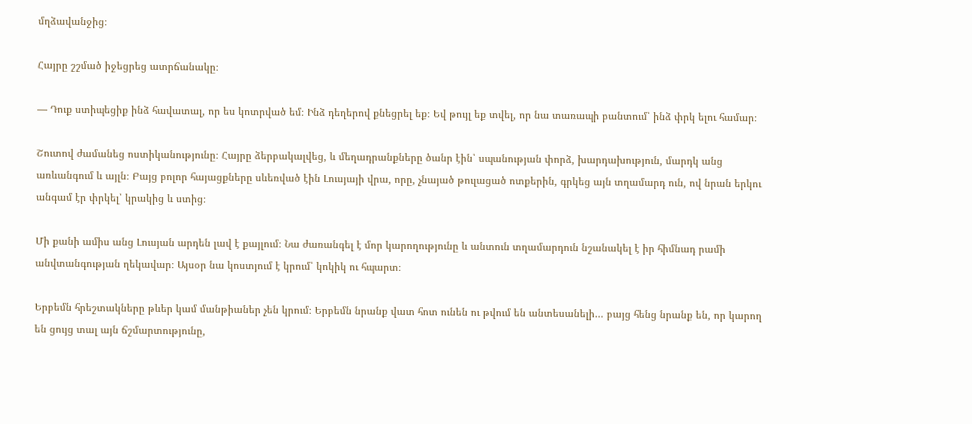մղձավանջից։

Հայրը շշմած իջեցրեց ատրճանակը։

— Դուք ստիպեցիք ինձ հավատալ, որ ես կոտրված եմ։ Ինձ դեղերով քնեցրել եք։ Եվ թույլ եք տվել, որ նա տառապի բանտում՝ ինձ փրկ ելու համար։

Շուտով ժամանեց ոստիկանությունը։ Հայրը ձերբակալվեց, և մեղադրանքները ծանր էին՝ սպանության փորձ, խարդախություն, մարդկ անց առևանգում և այլն։ Բայց բոլոր հայացքները սևեռված էին Լուսյայի վրա, որը, չնայած թուլացած ոտքերին, գրկեց այն տղամարդ ուն, ով նրան երկու անգամ էր փրկել՝ կրակից և ստից։

Մի քանի ամիս անց Լուսյան արդեն լավ է քայլում։ Նա ժառանգել է մոր կարողությունը և անտուն տղամարդուն նշանակել է իր հիմնադ րամի անվտանգության ղեկավար։ Այսօր նա կոստյում է կրում՝ կոկիկ ու հպարտ։

Երբեմն հրեշտակները թևեր կամ մանթիաներ չեն կրում։ Երբեմն նրանք վատ հոտ ունեն ու թվում են անտեսանելի… բայց հենց նրանք են, որ կարող են ցույց տալ այն ճշմարտությունը,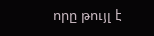որը թույլ է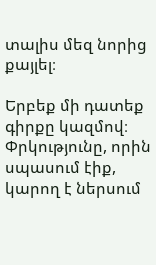տալիս մեզ նորից քայլել։

Երբեք մի դատեք գիրքը կազմով։ Փրկությունը, որին սպասում էիք, կարող է ներսում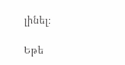լինել։

Եթե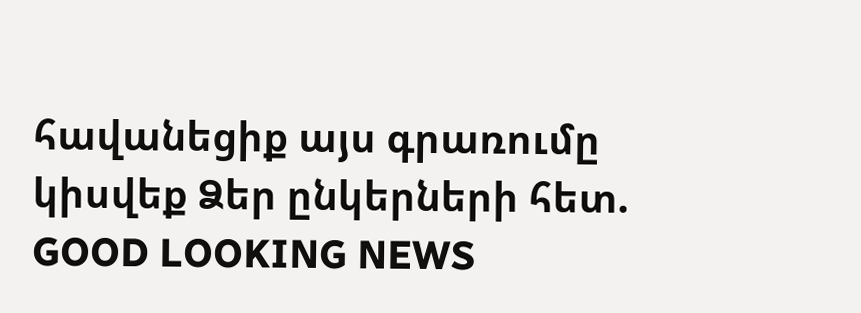հավանեցիք այս գրառումը կիսվեք Ձեր ընկերների հետ.
GOOD LOOKING NEWS